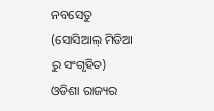ନବସେତୁ (ସୋସିଆଲ୍ ମିଡିଆ ରୁ ସଂଗୃହିତ)
ଓଡିଶା ରାଜ୍ୟର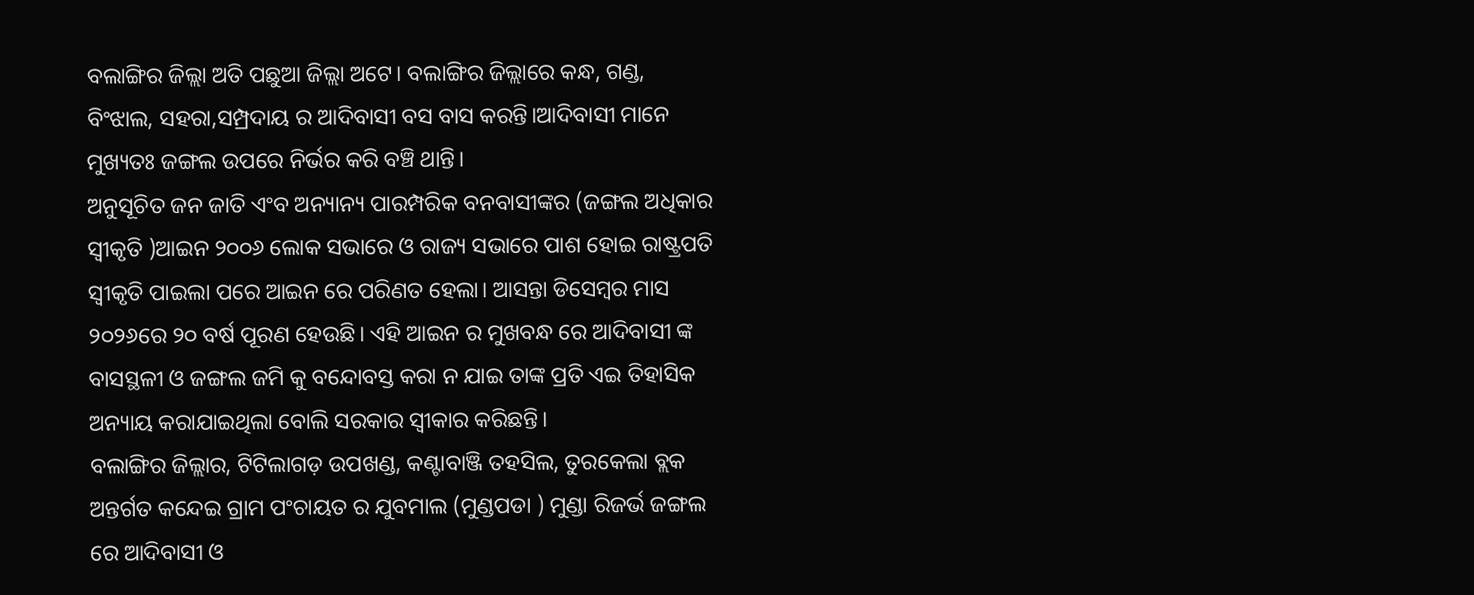ବଲାଙ୍ଗିର ଜିଲ୍ଲା ଅତି ପଛୁଆ ଜିଲ୍ଲା ଅଟେ। ବଲାଙ୍ଗିର ଜିଲ୍ଲାରେ କନ୍ଧ, ଗଣ୍ଡ, ବିଂଝାଲ, ସହରା,ସମ୍ପ୍ରଦାୟ ର ଆଦିବାସୀ ବସ ବାସ କରନ୍ତି।ଆଦିବାସୀ ମାନେ ମୁଖ୍ୟତଃ ଜଙ୍ଗଲ ଉପରେ ନିର୍ଭର କରି ବଞ୍ଚି ଥାନ୍ତି।
ଅନୁସୂଚିତ ଜନ ଜାତି ଏଂବ ଅନ୍ୟାନ୍ୟ ପାରମ୍ପରିକ ବନବାସୀଙ୍କର (ଜଙ୍ଗଲ ଅଧିକାର ସ୍ୱୀକୃତି )ଆଇନ ୨୦୦୬ ଲୋକ ସଭାରେ ଓ ରାଜ୍ୟ ସଭାରେ ପାଶ ହୋଇ ରାଷ୍ଟ୍ରପତି ସ୍ୱୀକୃତି ପାଇଲା ପରେ ଆଇନ ରେ ପରିଣତ ହେଲା। ଆସନ୍ତା ଡିସେମ୍ବର ମାସ ୨୦୨୬ରେ ୨୦ ବର୍ଷ ପୂରଣ ହେଉଛି। ଏହି ଆଇନ ର ମୁଖବନ୍ଧ ରେ ଆଦିବାସୀ ଙ୍କ ବାସସ୍ଥଳୀ ଓ ଜଙ୍ଗଲ ଜମି କୁ ବନ୍ଦୋବସ୍ତ କରା ନ ଯାଇ ତାଙ୍କ ପ୍ରତି ଏଇ ତିହାସିକ ଅନ୍ୟାୟ କରାଯାଇଥିଲା ବୋଲି ସରକାର ସ୍ୱୀକାର କରିଛନ୍ତି।
ବଲାଙ୍ଗିର ଜିଲ୍ଲାର, ଟିଟିଲାଗଡ଼ ଉପଖଣ୍ଡ, କଣ୍ଟାବାଞ୍ଜି ତହସିଲ, ତୁରକେଲା ବ୍ଲକ ଅନ୍ତର୍ଗତ କନ୍ଦେଇ ଗ୍ରାମ ପଂଚାୟତ ର ଯୁବମାଲ (ମୁଣ୍ଡପଡା ) ମୁଣ୍ଡା ରିଜର୍ଭ ଜଙ୍ଗଲ ରେ ଆଦିବାସୀ ଓ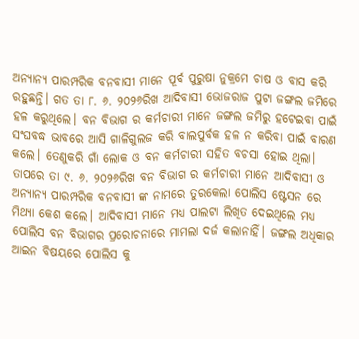ଅନ୍ୟାନ୍ୟ ପାରମ୍ପରିକ ବନବାସୀ ମାନେ ପୂର୍ବ ପୁରୁଷା ନୁକ୍ରମେ ଚାଷ ଓ ବାସ କରି ରହୁଛନ୍ତି। ଗତ ତା ୮. ୬. ୨୦୨୬ରିଖ ଆଦିବାସୀ ଭୋଜରାଜ ପୁଟା ଜଙ୍ଗଲ ଜମିରେ ହଳ କରୁଥିଲେ। ବନ ବିଭାଗ ର କର୍ମଚାରୀ ମାନେ ଜଙ୍ଗଲ ଜମିରୁ ହଟେଇବା ପାଇଁ ସଂଘବଦ୍ଧ ଭାବରେ ଆସି ଗାଳିଗୁଲଜ କରି ବାଲପୁର୍ବକ ହଳ ନ କରିବା ପାଇଁ ବାରଣ କଲେ। ତେଣୁକରି ଗାଁ ଲୋକ ଓ ବନ କର୍ମଚାରୀ ସହିତ ବଚସା ହୋଇ ଥିଲା। ତାପରେ ତା ୯. ୬. ୨୦୨୬ରିଖ ବନ ବିଭାଗ ର କର୍ମଚାରୀ ମାନେ ଆଦିବାସୀ ଓ ଅନ୍ୟାନ୍ୟ ପାରମ୍ପରିକ ବନବାସୀ ଙ୍କ ନାମରେ ତୁରକେଲା ପୋଲିସ ଷ୍ଟେସନ ରେ ମିଥ୍ୟା କେଶ କଲେ। ଆଦିବାସୀ ମାନେ ମଧ୍ୟ ପାଲଟା ଲିଖିତ ଦେଇଥିଲେ ମଧ୍ୟ ପୋଲିସ ବନ ବିଭାଗର ପ୍ରରୋଚନାରେ ମାମଲା ଦର୍ଜ କଲାନାହିଁ। ଜଙ୍ଗଲ ଅଧିକାର ଆଇନ ବିଷୟରେ ପୋଲିସ କୁ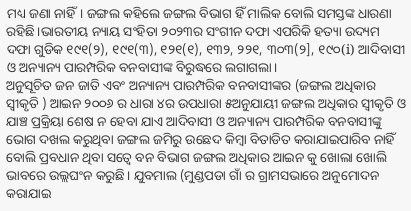ମଧ୍ୟ ଜଣା ନାହିଁ। ଜଙ୍ଗଲ କହିଲେ ଜଙ୍ଗଲ ବିଭାଗ ହିଁ ମାଲିକ ବୋଲି ସମସ୍ତଙ୍କ ଧାରଣା ରହିଛି।ଭାରତୀୟ ନ୍ୟାୟ ସଂହିତା ୨୦୨୩ର ସଂଗୀନ ଦଫା ଏପରିକି ହତ୍ୟା ଉଦ୍ୟମ ଦଫା ଗୁଡିକ ୧୯୧(୨), ୧୯୧(୩), ୧୨୧(୧), ୧୩୨, ୨୨୧, ୩୦୩(୨], ୧୯୦(i) ଆଦିବାସୀ ଓ ଅନ୍ୟାନ୍ୟ ପାରମ୍ପରିକ ବନବାସୀଙ୍କ ବିରୁଦ୍ଧରେ ଲଗାଗଲା।
ଅନୁସୂଚିତ ଜନ ଜାତି ଏବଂ ଅନ୍ୟାନ୍ୟ ପାରମ୍ପରିକ ବନବାସୀଙ୍କର (ଜଙ୍ଗଲ ଅଧିକାର ସ୍ୱୀକୃତି ) ଆଇନ ୨୦୦୬ ର ଧାରା ୪ର ଉପଧାରା ୫ଅନୁଯାୟୀ ଜଙ୍ଗଲ ଅଧିକାର ସ୍ୱୀକୃତି ଓ ଯାଞ୍ଚ ପ୍ରକ୍ରିୟା ଶେଷ ନ ହେବା ଯାଏ ଆଦିବାସୀ ଓ ଅନ୍ୟାନ୍ୟ ପାରମ୍ପରିକ ବନବାସୀଙ୍କୁ ଭୋଗ ଦଖଲ କରୁଥିବା ଜଙ୍ଗଲ ଜମିରୁ ଉଛେଦ କିମ୍ବା ବିତାଡିତ କରାଯାଇପାରିବ ନାହିଁ ବୋଲି ପ୍ରବଧାନ ଥିବା ସତ୍ୱେ ବନ ବିଭାଗ ଜଙ୍ଗଲ ଅଧିକାର ଆଇନ କୁ ଖୋଲା ଖୋଲି ଭାବରେ ଉଲ୍ଲଘଂନ କରୁଛି। ଯୁବମାଲ (ମୁଣ୍ଡପଡା ଗାଁ ର ଗ୍ରାମସଭାରେ ଅନୁମୋଦନ କରାଯାଇ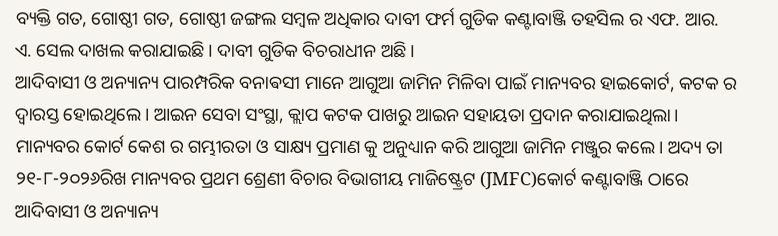ବ୍ୟକ୍ତି ଗତ, ଗୋଷ୍ଠୀ ଗତ, ଗୋଷ୍ଠୀ ଜଙ୍ଗଲ ସମ୍ବଳ ଅଧିକାର ଦାବୀ ଫର୍ମ ଗୁଡିକ କଣ୍ଟାବାଞ୍ଜି ତହସିଲ ର ଏଫ. ଆର. ଏ. ସେଲ ଦାଖଲ କରାଯାଇଛି। ଦାବୀ ଗୁଡିକ ବିଚରାଧୀନ ଅଛି।
ଆଦିବାସୀ ଓ ଅନ୍ୟାନ୍ୟ ପାରମ୍ପରିକ ବନାଵସୀ ମାନେ ଆଗୁଆ ଜାମିନ ମିଳିବା ପାଇଁ ମାନ୍ୟବର ହାଇକୋର୍ଟ, କଟକ ର ଦ୍ୱାରସ୍ତ ହୋଇଥିଲେ। ଆଇନ ସେବା ସଂସ୍ଥା, କ୍ଲାପ କଟକ ପାଖରୁ ଆଇନ ସହାୟତା ପ୍ରଦାନ କରାଯାଇଥିଲା। ମାନ୍ୟବର କୋର୍ଟ କେଶ ର ଗମ୍ଭୀରତା ଓ ସାକ୍ଷ୍ୟ ପ୍ରମାଣ କୁ ଅନୁଧ୍ୟାନ କରି ଆଗୁଆ ଜାମିନ ମଞ୍ଜୁର କଲେ। ଅଦ୍ୟ ତା ୨୧-୮-୨୦୨୬ରିଖ ମାନ୍ୟବର ପ୍ରଥମ ଶ୍ରେଣୀ ବିଚାର ବିଭାଗୀୟ ମାଜିଷ୍ଟ୍ରେଟ (JMFC)କୋର୍ଟ କଣ୍ଟାବାଞ୍ଜି ଠାରେ ଆଦିବାସୀ ଓ ଅନ୍ୟାନ୍ୟ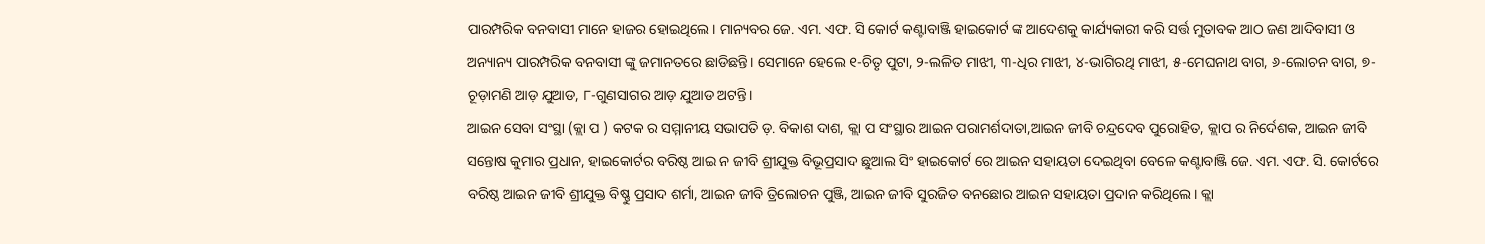ପାରମ୍ପରିକ ବନବାସୀ ମାନେ ହାଜର ହୋଇଥିଲେ। ମାନ୍ୟବର ଜେ. ଏମ. ଏଫ. ସି କୋର୍ଟ କଣ୍ଟାବାଞ୍ଜି ହାଇକୋର୍ଟ ଙ୍କ ଆଦେଶକୁ କାର୍ଯ୍ୟକାରୀ କରି ସର୍ତ୍ତ ମୁତାବକ ଆଠ ଜଣ ଆଦିବାସୀ ଓ ଅନ୍ୟାନ୍ୟ ପାରମ୍ପରିକ ବନବାସୀ ଙ୍କୁ ଜମାନତରେ ଛାଡିଛନ୍ତି। ସେମାନେ ହେଲେ ୧-ଚିତୃ ପୁଟା, ୨-ଲଳିତ ମାଝୀ, ୩-ଧିର ମାଝୀ, ୪-ଭାଗିରଥି ମାଝୀ, ୫-ମେଘନାଥ ବାଗ, ୬-ଲୋଚନ ବାଗ, ୭- ଚୂଡ଼ାମଣି ଆଡ଼ ଯୁଆଡ, ୮-ଗୁଣସାଗର ଆଡ଼ ଯୁଆଡ ଅଟନ୍ତି।
ଆଇନ ସେବା ସଂସ୍ଥା (କ୍ଲା ପ ) କଟକ ର ସମ୍ମାନୀୟ ସଭାପତି ଡ଼. ବିକାଶ ଦାଶ, କ୍ଲା ପ ସଂସ୍ଥାର ଆଇନ ପରାମର୍ଶଦାତା,ଆଇନ ଜୀବି ଚନ୍ଦ୍ରଦେବ ପୁରୋହିତ, କ୍ଲାପ ର ନିର୍ଦେଶକ, ଆଇନ ଜୀବି ସନ୍ତୋଷ କୁମାର ପ୍ରଧାନ, ହାଇକୋର୍ଟର ବରିଷ୍ଠ ଆଇ ନ ଜୀବି ଶ୍ରୀଯୁକ୍ତ ବିଭୂପ୍ରସାଦ ଛୁଆଲ ସିଂ ହାଇକୋର୍ଟ ରେ ଆଇନ ସହାୟତା ଦେଇଥିବା ବେଳେ କଣ୍ଟାବାଞ୍ଜି ଜେ. ଏମ. ଏଫ. ସି. କୋର୍ଟରେ ବରିଷ୍ଠ ଆଇନ ଜୀବି ଶ୍ରୀଯୁକ୍ତ ବିଷ୍ଣୁ ପ୍ରସାଦ ଶର୍ମା, ଆଇନ ଜୀବି ତ୍ରିଲୋଚନ ପୁଞ୍ଜି, ଆଇନ ଜୀବି ସୁରଜିତ ବନଛୋର ଆଇନ ସହାୟତା ପ୍ରଦାନ କରିଥିଲେ। କ୍ଲା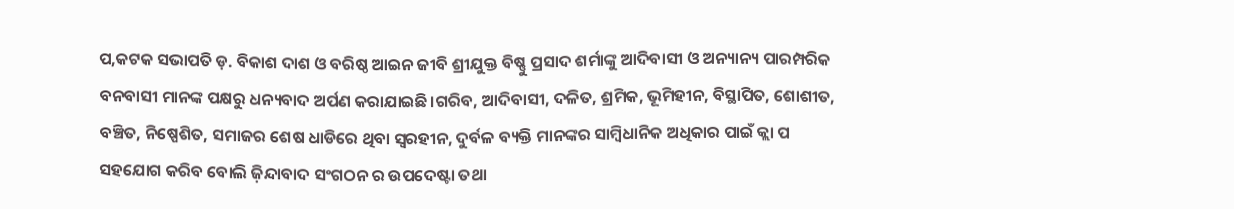ପ,କଟକ ସଭାପତି ଡ଼. ବିକାଶ ଦାଶ ଓ ବରିଷ୍ଠ ଆଇନ ଜୀବି ଶ୍ରୀଯୁକ୍ତ ବିଷ୍ଣୁ ପ୍ରସାଦ ଶର୍ମାଙ୍କୁ ଆଦିବାସୀ ଓ ଅନ୍ୟାନ୍ୟ ପାରମ୍ପରିକ ବନବାସୀ ମାନଙ୍କ ପକ୍ଷରୁ ଧନ୍ୟବାଦ ଅର୍ପଣ କରାଯାଇଛି।ଗରିବ, ଆଦିବାସୀ, ଦଳିତ, ଶ୍ରମିକ, ଭୂମିହୀନ, ବିସ୍ଥାପିତ, ଶୋଶୀତ, ବଞ୍ଚିତ, ନିଷ୍ପେଶିତ, ସମାଜର ଶେଷ ଧାଡିରେ ଥିବା ସ୍ଵରହୀନ, ଦୁର୍ବଳ ବ୍ୟକ୍ତି ମାନଙ୍କର ସାମ୍ବିଧାନିକ ଅଧିକାର ପାଇଁ କ୍ଲା ପ ସହଯୋଗ କରିବ ବୋଲି ଜ଼ିନ୍ଦାବାଦ ସଂଗଠନ ର ଉପଦେଷ୍ଟା ତଥା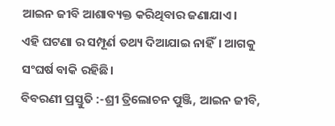ଆଇନ ଜୀବି ଆଶାବ୍ୟକ୍ତ କରିଥିବାର ଜଣାଯାଏ।
ଏହି ଘଟଣା ର ସମ୍ପୂର୍ଣ ତଥ୍ୟ ଦିଆଯାଇ ନାହିଁ। ଆଗକୁ ସଂଘର୍ଷ ବାକି ରହିଛି।
ବିବରଣୀ ପ୍ରସ୍ତୁତି :-ଶ୍ରୀ ତ୍ରିଲୋଚନ ପୁଞ୍ଜି, ଆଇନ ଜୀବି,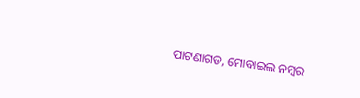ପାଟଣାଗଡ, ମୋବାଇଲ ନମ୍ବର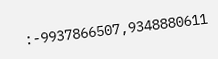:-9937866507,9348880611